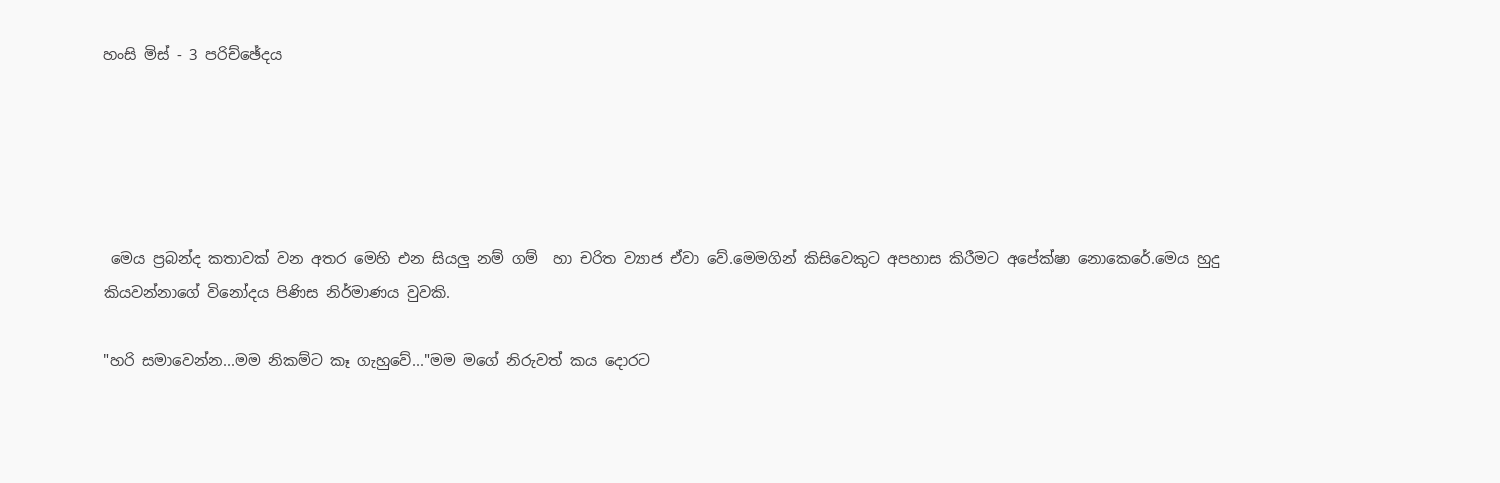හංසි මිස් - 3 පරිච්ඡේදය





 මෙය ප්‍රබන්ද කතාවක් වන අතර මෙහි එන සියලු නම් ගම්  හා චරිත ව්‍යාජ ඒවා වේ.මෙමගින් කිසිවෙකුට අපහාස කිරීමට අපේක්ෂා නොකෙරේ.මෙය හුදු කියවන්නාගේ විනෝදය පිණිස නිර්මාණය වුවකි.

"හරි සමාවෙන්න...මම නිකම්ට කෑ ගැහුවේ..."මම මගේ නිරුවත් කය දොරට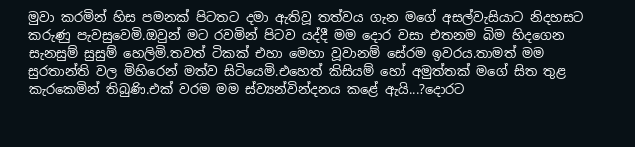මුවා කරමින් හිස පමනක් පිටතට දමා ඇතිවූ තත්වය ගැන මගේ අසල්වැසියාට නිදහසට කරුණු පැවසුවෙමි.ඔවුන් මට රවමින් පිටව යද්දී මම දොර වසා එතනම බිම හිදගෙන සැනසුම් සුසුම් හෙලිමි.තවත් ටිකක් එහා මෙහා වූවානම් සේරම ඉවරය.තාමත් මම සුරතාන්ති වල මිහිරෙන් මත්ව සිටියෙමි.එහෙත් කිසියම් හෝ අමුත්තක් මගේ සිත තුළ කැරකෙමින් තිබුණි.එක් වරම මම ස්ව්‍යන්වින්දනය කළේ ඇයි...?දොරට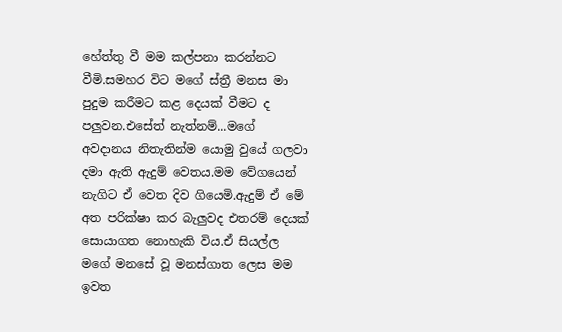හේත්තු වී මම කල්පනා කරන්නට වීමි.සමහර විට මගේ ස්ත්‍රී මනස මා පුදුම කරීමට කළ දෙයක් වීමට ද පලුවන.එසේත් නැත්නම්...මගේ අවදානය නිතැතින්ම යොමු වුයේ ගලවා දමා ඇති ඇදුම් වෙතය.මම වේගයෙන් නැගිට ඒ වෙත දිව ගියෙමි.ඇදුම් ඒ මේ අත පරික්ෂා කර බැලුවද එතරම් දෙයක් සොයාගත නොහැකි විය.ඒ සියල්ල මගේ මනසේ වූ මනස්ගාත ලෙස මම ඉවත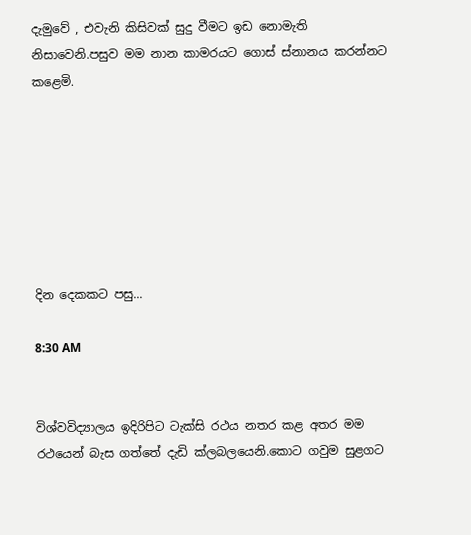දැමුවේ , එවැනි කිසිවක් සුදු වීමට ඉඩ නොමැති නිසාවෙනි.පසුව මම නාන කාමරයට ගොස් ස්නානය කරන්නට කළෙමි.







දින දෙකකට පසු...

8:30 AM


විශ්වවිද්‍යාලය ඉදිරිපිට ටැක්සි රථය නතර කළ අතර මම රථයෙන් බැස ගත්තේ දැඩි ක්ලබලයෙනි.කොට ගවුම සුළගට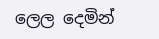ලෙල දෙමින්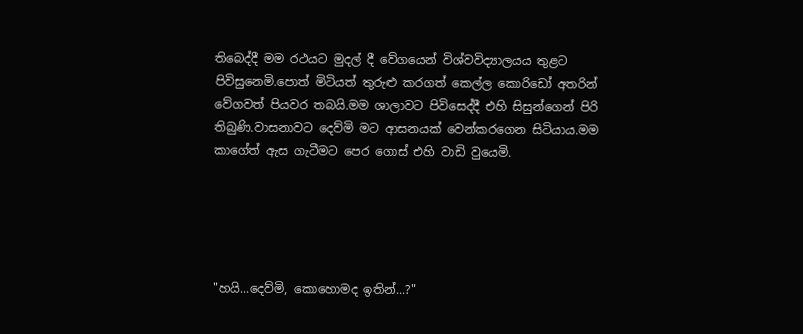තිබෙද්දී මම රථයට මුදල් දී වේගයෙන් විශ්වවිද්‍යාලයය තුළට පිවිසුනෙමි.පොත් මිටියත් තුරුළු කරගත් කෙල්ල කොරිඩෝ අතරින් වේගවත් පියවර තබයි.මම ශාලාවට පිවිසෙද්දී එහි සිසුන්ගෙන් පිරි තිබුණි.වාසනාවට දෙව්මි මට ආසනයක් වෙන්කරගෙන සිටියාය.මම කාගේත් ඇස ගැටීමට පෙර ගොස් එහි වාඩි වුයෙමි.





"හයි...දෙව්මි, කොහොමද ඉතින්...?"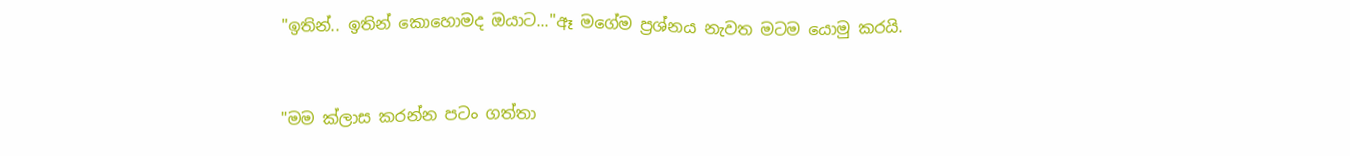"ඉතින්.. ඉතින් කොහොමද ඔයාට..."ඈ මගේම ප්‍රශ්නය නැවත මටම යොමු කරයි.


"මම ක්ලාස කරන්න පටං ගත්තා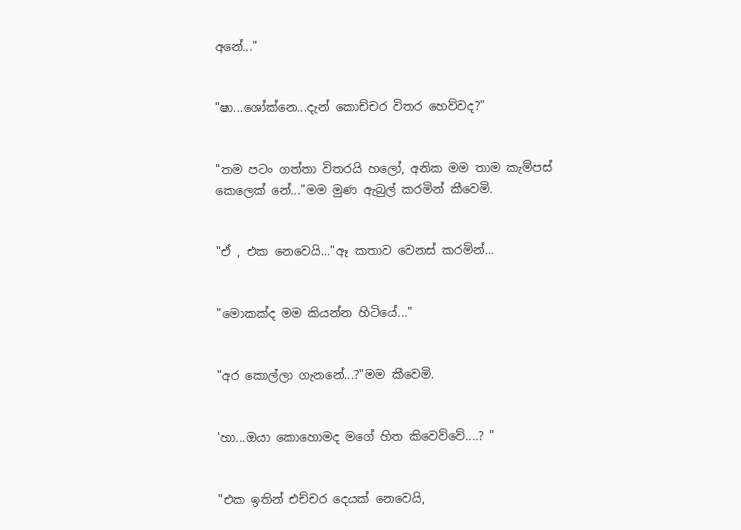අනේ..."


"ෂා...ශෝක්නෙ...දැන් කොච්චර විතර හෙව්වද?"


"තම පටං ගත්තා විතරයි හලෝ, අනික මම තාම කැම්පස් කෙලෙක් නේ..."මම මුණ ඇබුල් කරමින් කීවෙමි.


"ඒ , එක නෙවෙයි..."ඈ කතාව වෙනස් කරමින්...


"මොකක්ද මම කියන්න හිටියේ..."


"අර කොල්ලා ගැනනේ...?"මම කීවෙමි.


'හා...ඔයා කොහොමද මගේ හිත කිවෙව්වේ....? "


"එක ඉතින් එච්චර දෙයක් නෙවෙයි,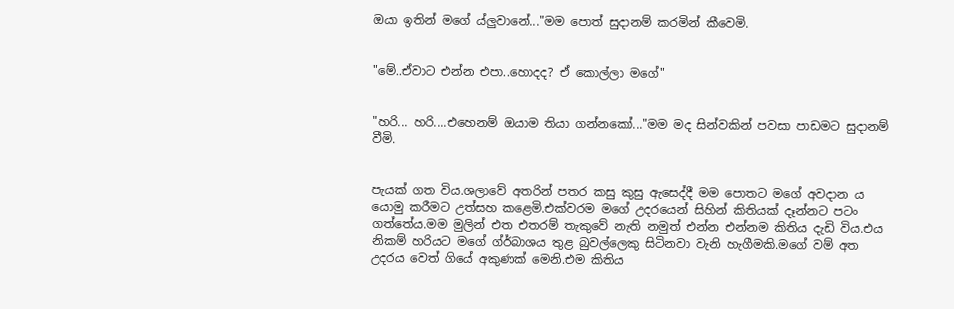ඔයා ඉතින් මගේ ය්ලුවානේ..."මම පොත් සුදානම් කරමින් කීවෙමි.


"මේ..ඒවාට එන්න එපා..හොදද? ඒ කොල්ලා මගේ"


"හරි... හරි....එහෙනම් ඔයාම තියා ගන්නකෝ..."මම මද සින්වකින් පවසා පාඩමට සුදානම් වීමි.


පැයක් ගත විය.ශලාවේ අතරින් පතර කසු කුසු ඇසෙද්දී මම පොතට මගේ අවදාන ය යොමු කරීමට උත්සහ කළෙමි.එක්වරම මගේ උදරයෙන් සිහින් කිතියක් දෑන්නට පටං ගත්තේය.මම මුලින් එත එතරම් තැකුවේ නැති නමුත් එන්න එන්නම කිතිය දැඩි විය.එය නිකම් හරියට මගේ ග්ර්බාශය තුළ බුවල්ලෙකු සිටිනවා වැනි හැගීමකි.මගේ වම් අත උදරය වෙත් ගියේ අකුණක් මෙනි.එම කිතිය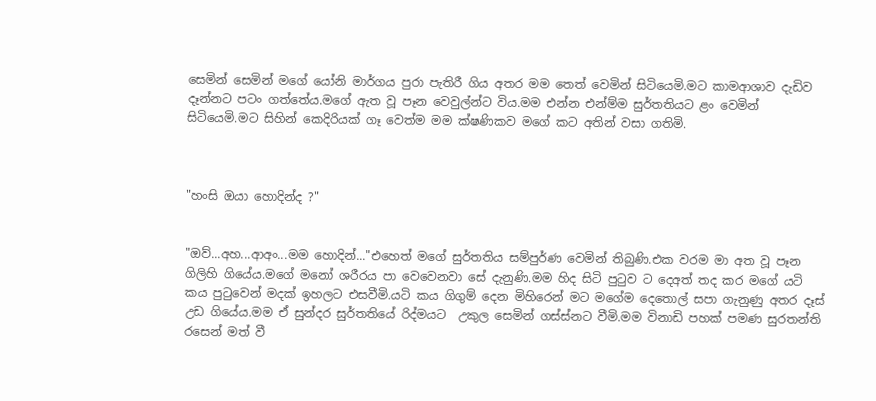සෙමින් සෙමින් මගේ යෝනි මාර්ගය පුරා පැතිරී ගිය අතර මම තෙත් වෙමින් සිටියෙමි.මට කාමආශාව දැඩිව දෑන්නට පටං ගත්තේය.මගේ ඇත වූ පෑන වෙවුල්න්ට විය.මම එන්න එන්ම්ම සුර්තතියට ළං වෙමින් සිටියෙමි.මට සිහින් කෙදිරියක් ගෑ වෙත්ම මම ක්ෂණිකව මගේ කට අතින් වසා ගතිමි.



"හංසි ඔයා හොදින්ද ?"


"ඔව්...අහ...ආඅං...මම හොදින්..."එහෙත් මගේ සුර්තතිය සම්පුර්ණ වෙමින් තිබුණි.එක වරම මා අත වූ පෑන ගිලිහි ගියේය.මගේ මනෝ ශරීරය පා වෙවෙනවා සේ දැනුණි.මම හිද සිටි පුටුව ට දෙඅත් තද කර මගේ යටි කය පුටුවෙන් මදක් ඉහලට එසවීමි.යටි කය ගිගුම් දෙන මිහිරෙන් මට මගේම දෙතොල් සපා ගැනුණු අතර දෑස් උඩ ගියේය.මම ඒ සුන්දර සුර්තතියේ රිද්මයට  උකුල සෙමින් ගස්ස්නට වීමි.මම විනාඩි පහක් පමණ සුරතන්ති රසෙන් මත් වී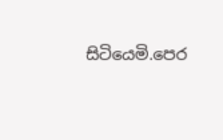සිටියෙමි.පෙර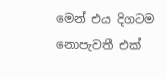මෙන් එය දිගටම නොපැවතී එක්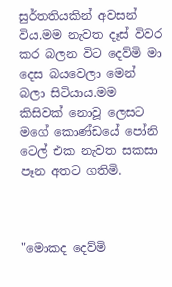සුර්තතියකින් අවසන් විය.මම නැවත දෑස් විවර කර බලන විට දෙව්මි මා දෙස බයවෙලා මෙන් බලා සිටියාය.මම කිසිවක් නොවූ ලෙසට මගේ කොණ්ඩයේ පෝනි ටෙල් එක නැවත සකසා පෑන අතට ගතිමි.



"මොකද දෙව්මි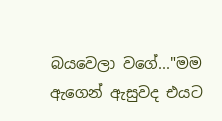බයවෙලා වගේ..."මම ඇගෙන් ඇසුවද එයට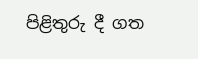පිළිතුරු දී ගත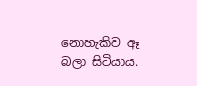නොහැකිව ඈ බලා සිටියාය.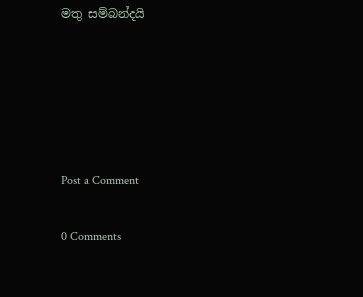මතු සම්බන්දයි





Post a Comment

0 Comments